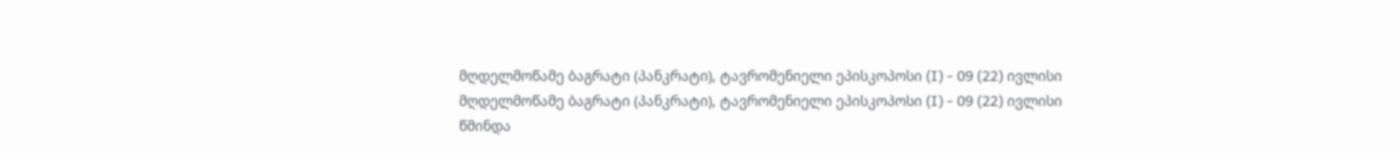მღდელმოწამე ბაგრატი (პანკრატი), ტავრომენიელი ეპისკოპოსი (I) - 09 (22) ივლისი
მღდელმოწამე ბაგრატი (პანკრატი), ტავრომენიელი ეპისკოპოსი (I) - 09 (22) ივლისი
წმინდა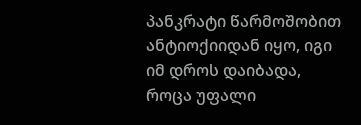პანკრატი წარმოშობით ანტიოქიიდან იყო, იგი იმ დროს დაიბადა, როცა უფალი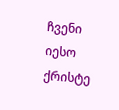ჩვენი იესო ქრისტე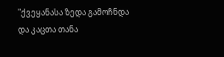"ქვეყანასა ზედა გამოჩნდა და კაცთა თანა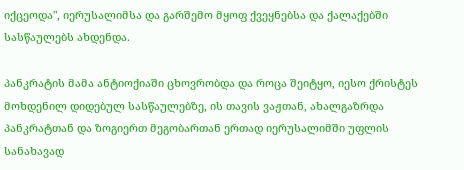იქცეოდა", იერუსალიმსა და გარშემო მყოფ ქვეყნებსა და ქალაქებში სასწაულებს ახდენდა.

პანკრატის მამა ანტიოქიაში ცხოვრობდა და როცა შეიტყო, იესო ქრისტეს მოხდენილ დიდებულ სასწაულებზე, ის თავის ვაჟთან, ახალგაზრდა პანკრატთან და ზოგიერთ მეგობართან ერთად იერუსალიმში უფლის სანახავად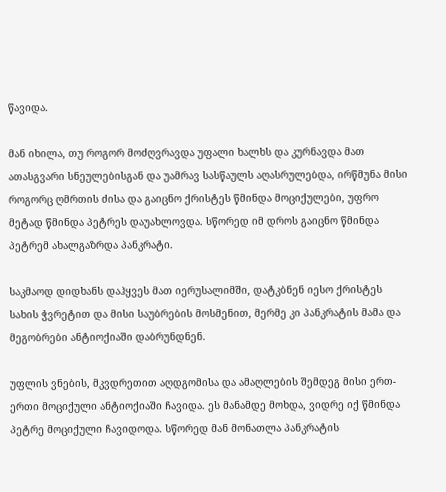წავიდა.

მან იხილა, თუ როგორ მოძღვრავდა უფალი ხალხს და კურნავდა მათ ათასგვარი სნეულებისგან და უამრავ სასწაულს აღასრულებდა, ირწმუნა მისი როგორც ღმრთის ძისა და გაიცნო ქრისტეს წმინდა მოციქულები, უფრო მეტად წმინდა პეტრეს დაუახლოვდა. სწორედ იმ დროს გაიცნო წმინდა პეტრემ ახალგაზრდა პანკრატი.

საკმაოდ დიდხანს დაჰყვეს მათ იერუსალიმში, დატკბნენ იესო ქრისტეს სახის ჭვრეტით და მისი საუბრების მოსმენით, მერმე კი პანკრატის მამა და მეგობრები ანტიოქიაში დაბრუნდნენ.

უფლის ვნების, მკვდრეთით აღდგომისა და ამაღლების შემდეგ მისი ერთ-ერთი მოციქული ანტიოქიაში ჩავიდა. ეს მანამდე მოხდა, ვიდრე იქ წმინდა პეტრე მოციქული ჩავიდოდა. სწორედ მან მონათლა პანკრატის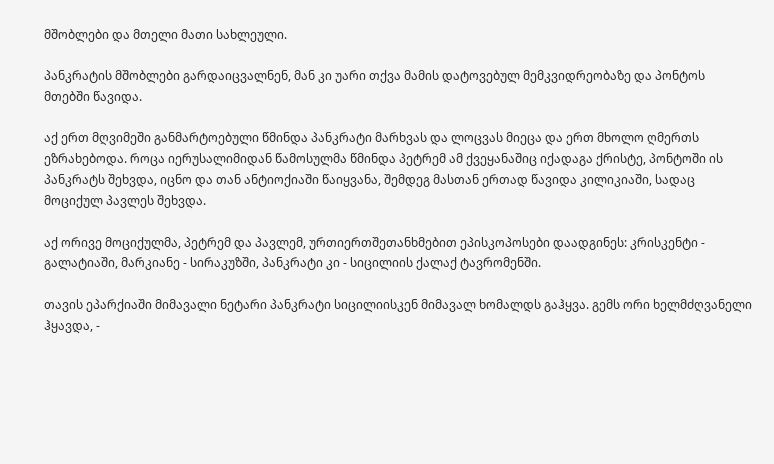მშობლები და მთელი მათი სახლეული.

პანკრატის მშობლები გარდაიცვალნენ, მან კი უარი თქვა მამის დატოვებულ მემკვიდრეობაზე და პონტოს მთებში წავიდა.

აქ ერთ მღვიმეში განმარტოებული წმინდა პანკრატი მარხვას და ლოცვას მიეცა და ერთ მხოლო ღმერთს ეზრახებოდა. როცა იერუსალიმიდან წამოსულმა წმინდა პეტრემ ამ ქვეყანაშიც იქადაგა ქრისტე, პონტოში ის პანკრატს შეხვდა, იცნო და თან ანტიოქიაში წაიყვანა, შემდეგ მასთან ერთად წავიდა კილიკიაში, სადაც მოციქულ პავლეს შეხვდა.

აქ ორივე მოციქულმა, პეტრემ და პავლემ, ურთიერთშეთანხმებით ეპისკოპოსები დაადგინეს: კრისკენტი - გალატიაში, მარკიანე - სირაკუზში, პანკრატი კი - სიცილიის ქალაქ ტავრომენში.

თავის ეპარქიაში მიმავალი ნეტარი პანკრატი სიცილიისკენ მიმავალ ხომალდს გაჰყვა. გემს ორი ხელმძღვანელი ჰყავდა, -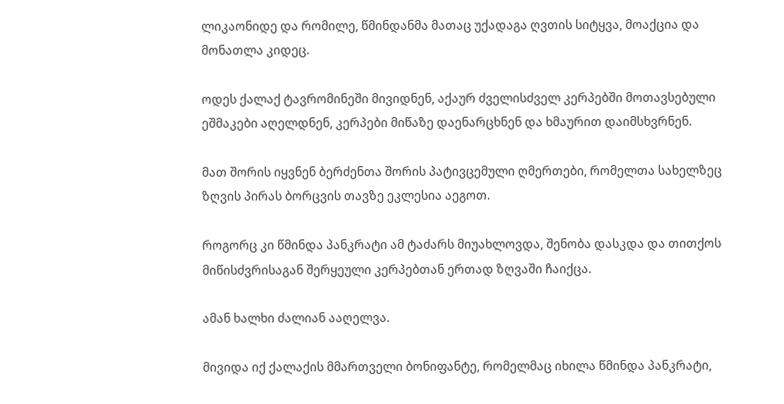ლიკაონიდე და რომილე, წმინდანმა მათაც უქადაგა ღვთის სიტყვა, მოაქცია და მონათლა კიდეც.

ოდეს ქალაქ ტავრომინეში მივიდნენ, აქაურ ძველისძველ კერპებში მოთავსებული ეშმაკები აღელდნენ, კერპები მიწაზე დაენარცხნენ და ხმაურით დაიმსხვრნენ.

მათ შორის იყვნენ ბერძენთა შორის პატივცემული ღმერთები, რომელთა სახელზეც ზღვის პირას ბორცვის თავზე ეკლესია აეგოთ.

როგორც კი წმინდა პანკრატი ამ ტაძარს მიუახლოვდა, შენობა დასკდა და თითქოს მიწისძვრისაგან შერყეული კერპებთან ერთად ზღვაში ჩაიქცა.

ამან ხალხი ძალიან ააღელვა.

მივიდა იქ ქალაქის მმართველი ბონიფანტე, რომელმაც იხილა წმინდა პანკრატი,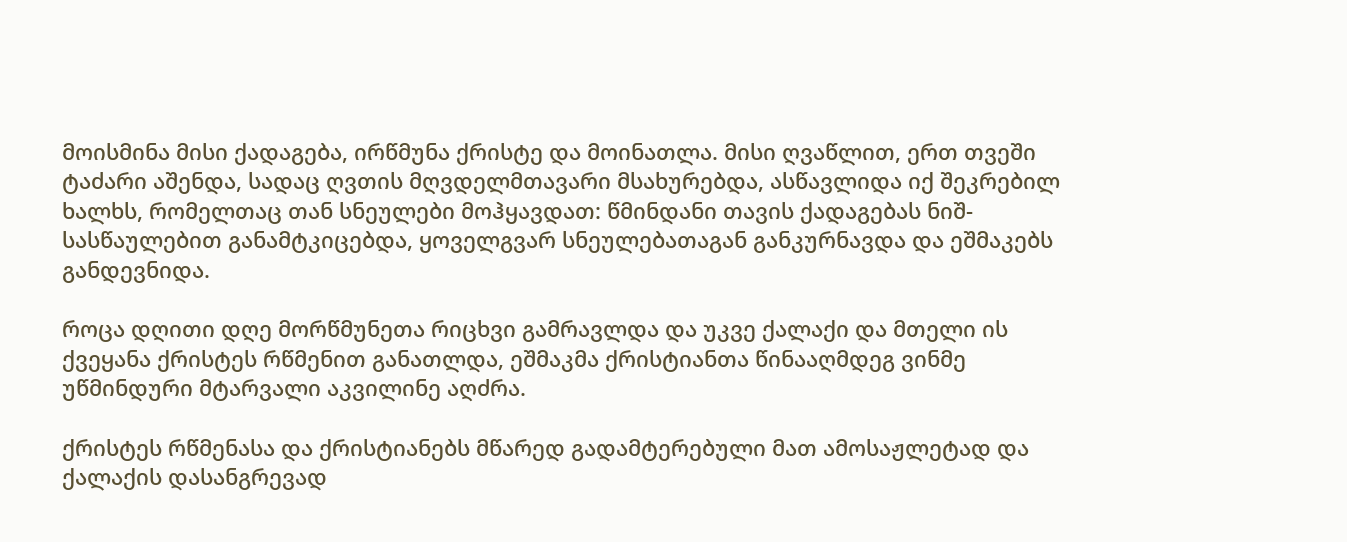მოისმინა მისი ქადაგება, ირწმუნა ქრისტე და მოინათლა. მისი ღვაწლით, ერთ თვეში ტაძარი აშენდა, სადაც ღვთის მღვდელმთავარი მსახურებდა, ასწავლიდა იქ შეკრებილ ხალხს, რომელთაც თან სნეულები მოჰყავდათ: წმინდანი თავის ქადაგებას ნიშ-სასწაულებით განამტკიცებდა, ყოველგვარ სნეულებათაგან განკურნავდა და ეშმაკებს განდევნიდა.

როცა დღითი დღე მორწმუნეთა რიცხვი გამრავლდა და უკვე ქალაქი და მთელი ის ქვეყანა ქრისტეს რწმენით განათლდა, ეშმაკმა ქრისტიანთა წინააღმდეგ ვინმე უწმინდური მტარვალი აკვილინე აღძრა.

ქრისტეს რწმენასა და ქრისტიანებს მწარედ გადამტერებული მათ ამოსაჟლეტად და ქალაქის დასანგრევად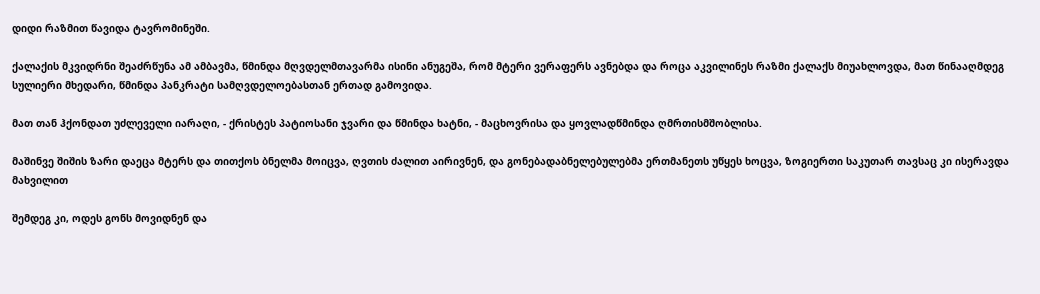დიდი რაზმით წავიდა ტავრომინეში.

ქალაქის მკვიდრნი შეაძრწუნა ამ ამბავმა, წმინდა მღვდელმთავარმა ისინი ანუგეშა, რომ მტერი ვერაფერს ავნებდა და როცა აკვილინეს რაზმი ქალაქს მიუახლოვდა, მათ წინააღმდეგ სულიერი მხედარი, წმინდა პანკრატი სამღვდელოებასთან ერთად გამოვიდა.

მათ თან ჰქონდათ უძლეველი იარაღი, - ქრისტეს პატიოსანი ჯვარი და წმინდა ხატნი, - მაცხოვრისა და ყოვლადწმინდა ღმრთისმშობლისა.

მაშინვე შიშის ზარი დაეცა მტერს და თითქოს ბნელმა მოიცვა, ღვთის ძალით აირივნენ, და გონებადაბნელებულებმა ერთმანეთს უწყეს ხოცვა, ზოგიერთი საკუთარ თავსაც კი ისერავდა მახვილით

შემდეგ კი, ოდეს გონს მოვიდნენ და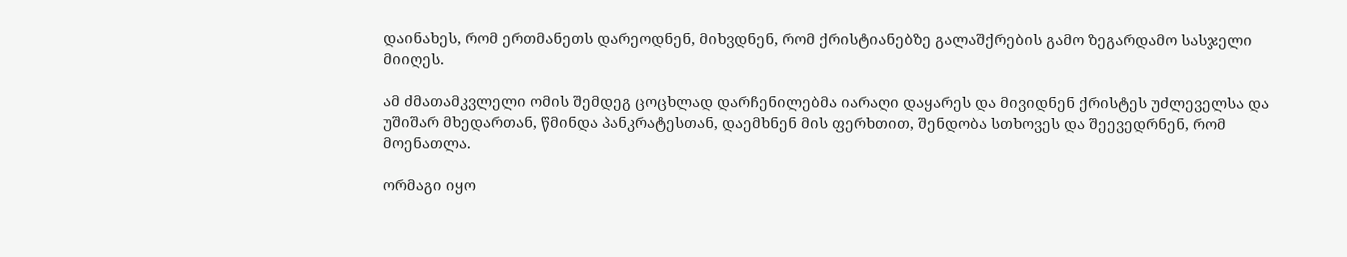დაინახეს, რომ ერთმანეთს დარეოდნენ, მიხვდნენ, რომ ქრისტიანებზე გალაშქრების გამო ზეგარდამო სასჯელი მიიღეს.

ამ ძმათამკვლელი ომის შემდეგ ცოცხლად დარჩენილებმა იარაღი დაყარეს და მივიდნენ ქრისტეს უძლეველსა და უშიშარ მხედართან, წმინდა პანკრატესთან, დაემხნენ მის ფერხთით, შენდობა სთხოვეს და შეევედრნენ, რომ მოენათლა.

ორმაგი იყო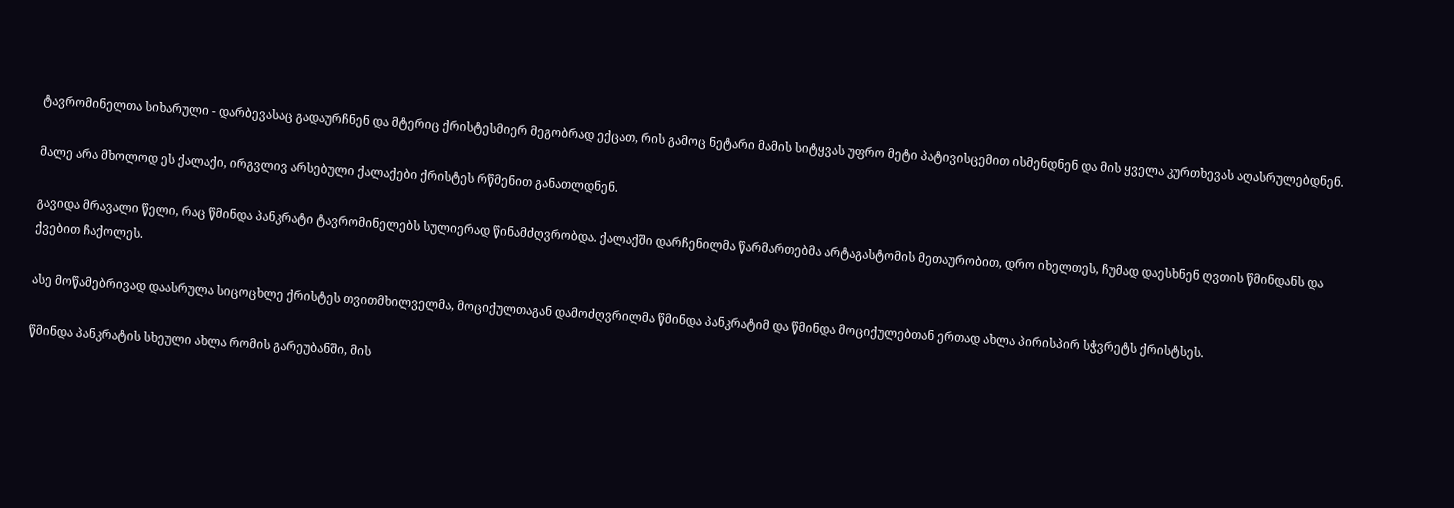ტავრომინელთა სიხარული - დარბევასაც გადაურჩნენ და მტერიც ქრისტესმიერ მეგობრად ექცათ, რის გამოც ნეტარი მამის სიტყვას უფრო მეტი პატივისცემით ისმენდნენ და მის ყველა კურთხევას აღასრულებდნენ.

მალე არა მხოლოდ ეს ქალაქი, ირგვლივ არსებული ქალაქები ქრისტეს რწმენით განათლდნენ.

გავიდა მრავალი წელი, რაც წმინდა პანკრატი ტავრომინელებს სულიერად წინამძღვრობდა. ქალაქში დარჩენილმა წარმართებმა არტაგასტომის მეთაურობით, დრო იხელთეს, ჩუმად დაესხნენ ღვთის წმინდანს და ქვებით ჩაქოლეს.

ასე მოწამებრივად დაასრულა სიცოცხლე ქრისტეს თვითმხილველმა, მოციქულთაგან დამოძღვრილმა წმინდა პანკრატიმ და წმინდა მოციქულებთან ერთად ახლა პირისპირ სჭვრეტს ქრისტსეს.

წმინდა პანკრატის სხეული ახლა რომის გარეუბანში, მის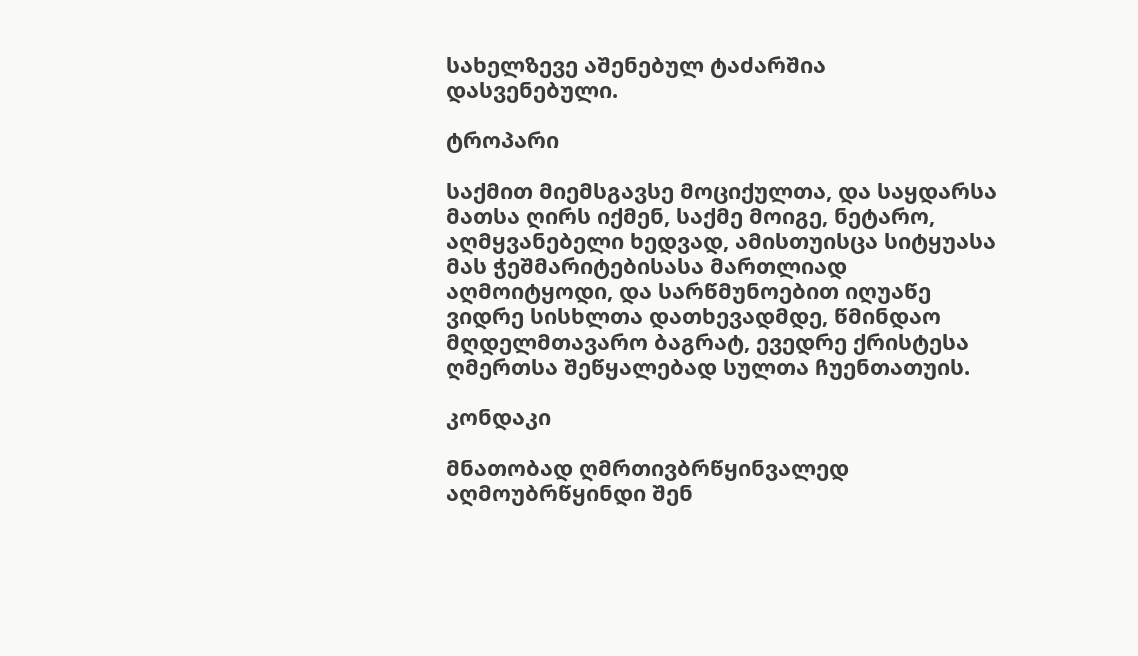სახელზევე აშენებულ ტაძარშია დასვენებული.

ტროპარი

საქმით მიემსგავსე მოციქულთა, და საყდარსა მათსა ღირს იქმენ, საქმე მოიგე, ნეტარო, აღმყვანებელი ხედვად, ამისთუისცა სიტყუასა მას ჭეშმარიტებისასა მართლიად აღმოიტყოდი, და სარწმუნოებით იღუაწე ვიდრე სისხლთა დათხევადმდე, წმინდაო მღდელმთავარო ბაგრატ, ევედრე ქრისტესა ღმერთსა შეწყალებად სულთა ჩუენთათუის.

კონდაკი

მნათობად ღმრთივბრწყინვალედ აღმოუბრწყინდი შენ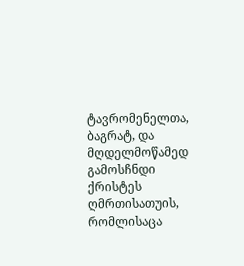ტავრომენელთა, ბაგრატ, და მღდელმოწამედ გამოსჩნდი ქრისტეს ღმრთისათუის, რომლისაცა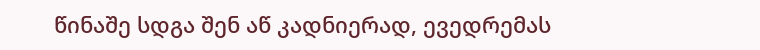წინაშე სდგა შენ აწ კადნიერად, ევედრემას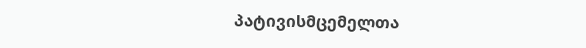პატივისმცემელთა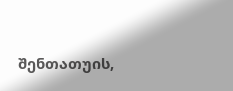შენთათუის,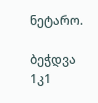ნეტარო.

ბეჭდვა
1კ1